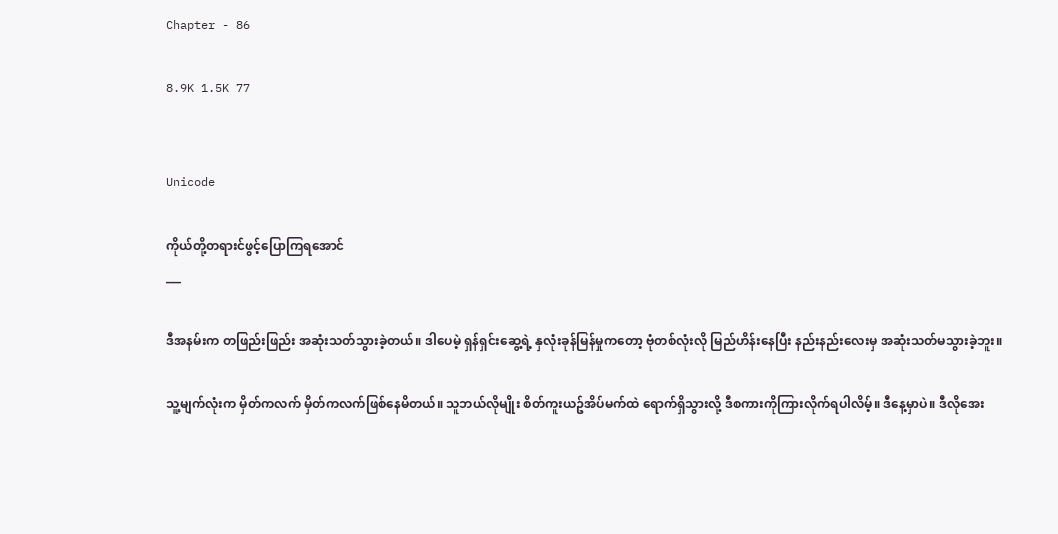Chapter - 86

8.9K 1.5K 77


Unicode

ကိုယ်တို့တရားင်ဖွင့်ပြောကြရအောင်
___

ဒီအနမ်းက တဖြည်းဖြည်း အဆုံးသတ်သွားခဲ့တယ်။ ဒါပေမဲ့ ရှန်ရှင်းဆွေ့ရဲ့ နှလုံးခုန်မြန်မှုကတော့ ဗုံတစ်လုံးလို မြည်ဟိန်းနေပြီး နည်းနည်းလေးမှ အဆုံးသတ်မသွားခဲ့ဘူး။

သူ့မျက်လုံးက မှိတ်ကလက် မှိတ်ကလက်ဖြစ်နေမိတယ်။ သူဘယ်လိုမျိုး စိတ်ကူးယဥ်အိပ်မက်ထဲ ရောက်ရှိသွားလို့ ဒီစကားကိုကြားလိုက်ရပါလိမ့်။ ဒီနေ့မှာပဲ။ ဒီလိုအေး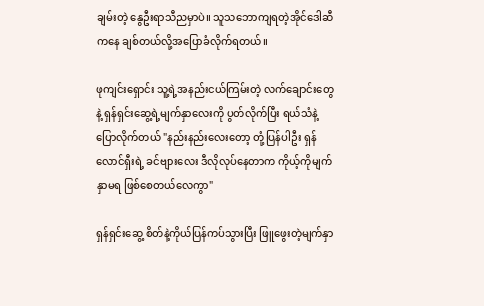ချမ်းတဲ့ နွေဦးရာသီညမှာပဲ။ သူသဘောကျရတဲ့အိုင်ဒေါဆီကနေ ချစ်တယ်လို့အပြောခံလိုက်ရတယ်။

ဖုကျင်းရှောင်း သူ့ရဲ့အနည်းငယ်ကြမ်းတဲ့ လက်ချောင်းတွေနဲ့ ရှန်ရှင်းဆွေ့ရဲ့မျက်နှာလေးကို ပွတ်လိုက်ပြီး ရယ်သံနဲ့ပြောလိုက်တယ် "နည်းနည်းလေးတော့ တုံ့ပြန်ပါဦး ရှန်လောင်ရှီးရဲ့ ခင်ဗျားလေး ဒီလိုလုပ်နေတာက ကိုယ့်ကိုမျက်နှာမရ ဖြစ်စေတယ်လေကွာ"

ရှန်ရှင်းဆွေ့ စိတ်နဲ့ကိုယ်ပြန်ကပ်သွားပြီး ဖြူဖွေးတဲ့မျက်နှာ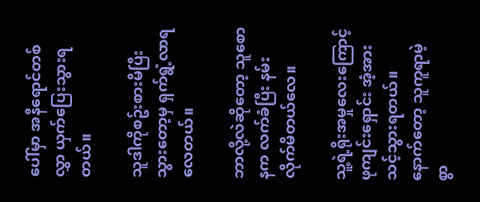ပေါ်မှာ အနီရောင်တစ်လွှာ ယှက်ပြေးသွားရတယ်။

သူဒါကိုစဥ်းစားမိပြီးသွားတော့မှ ရှက်ရွံ့လာရလေတယ်။

ဘာလို့လဲဆိုတော့ သူစောနက လက်ခံပြီး နမ်းလိုက်မိတယ်လေ။

သူ့ရဲ့ရိုးအမှုလေးကြောင့် ဖုကျင်းရှောင်း အံ့အားသင့်သွားရတယ်။ နောက်တော့ သူကူရာမဲ့စွာ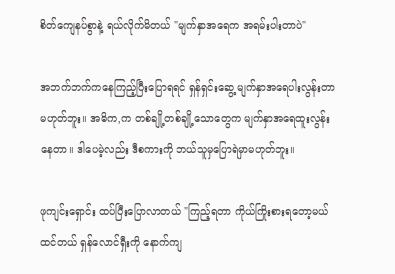စိတ်ကျေနပ်စွာနဲ့ ရယ်လိုက်မိတယ် "မျက်နှာအရေက အရမ်းပါးတာပဲ"

အဘက်ဘက်ကနေကြည့်ပြီးပြောရရင် ရှန်ရှင်းဆွေ့ မျက်နှာအရေပါးလွန်းတာမဟုတ်ဘူး။ အဓိက,က တစ်ချို့တစ်ချို့သောတွေက မျက်နှာအရေထူးလွန်းနေတာ။ ဒါပေမဲ့လည်း ဒီစကားကို ဘယ်သူမှပြောရဲမှာမဟုတ်ဘူး။

ဖုကျင်းရှောင်း ထပ်ပြီးပြောလာတယ် "ကြည့်ရတာ ကိုယ်ကြိုးစားရတော့မယ်ထင်တယ် ရှန်လောင်ရှီးကို နောက်ကျ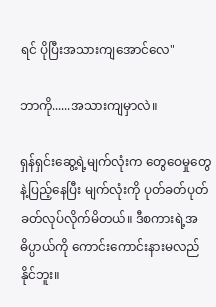ရင် ပိုပြီးအသားကျအောင်လေ"

ဘာကို......အသားကျမှာလဲ။

ရှန်ရှင်းဆွေ့ရဲ့မျက်လုံးက တွေဝေမှုတွေနဲ့ပြည့်နေပြီး မျက်လုံးကို ပုတ်ခတ်ပုတ်ခတ်လုပ်လိုက်မိတယ်။ ဒီစကားရဲ့အဓိပ္ပာယ်ကို ကောင်းကောင်းနားမလည်နိုင်ဘူး။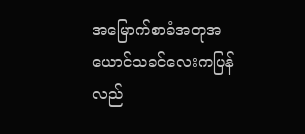အမြောက်စာခံအတုအယောင်သခင်လေးကပြန်လည်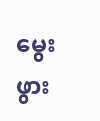မွေးဖွား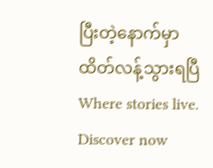ပြီးတဲ့နောက်မှာထိတ်လန့်သွားရပြီWhere stories live. Discover now